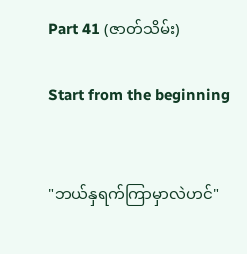Part 41 (ဇာတ်သိမ်း)

Start from the beginning


"ဘယ်နှရက်ကြာမှာလဲဟင်"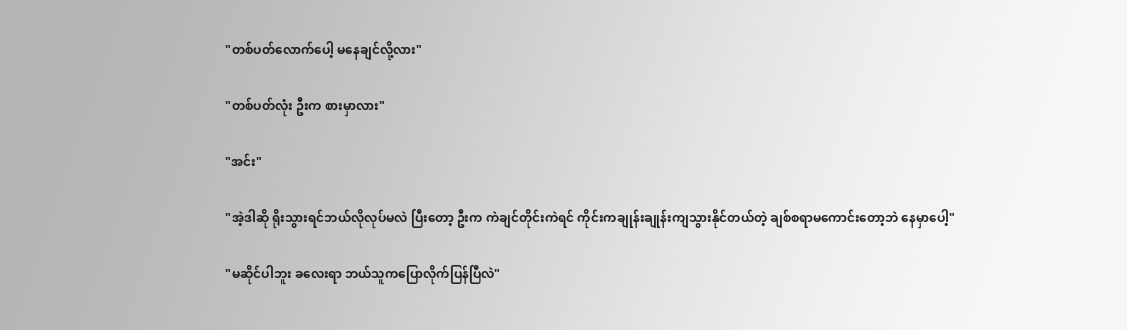"တစ်ပတ်လောက်ပေါ့ မနေချင်လို့လား"

"တစ်ပတ်လုံး ဦးက စားမှာလား"

"အင်း"

"အဲ့ဒါဆို ရိုးသွားရင်ဘယ်လိုလုပ်မလဲ ပြီးတော့ ဦးက ကဲချင်တိုင်းကဲရင် ကိုင်းကချုန်းချုန်းကျသွားနိုင်တယ်တဲ့ ချစ်စရာမကောင်းတော့ဘဲ နေမှာပေါ့"

"မဆိုင်ပါဘူး ခလေးရာ ဘယ်သူကပြောလိုက်ပြန်ပြီလဲ"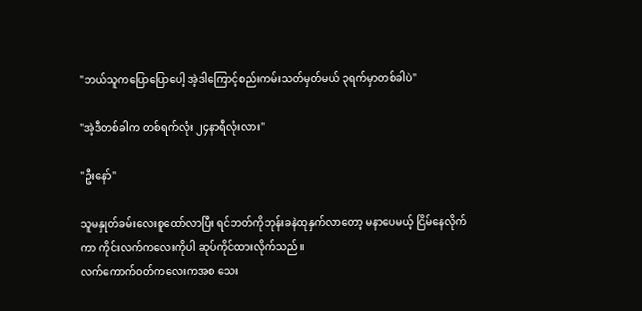"ဘယ်သူကပြောပြောပေါ့ အဲ့ဒါကြောင့်စည်းကမ်းသတ်မှတ်မယ် ၃ရက်မှာတစ်ခါပဲ"

"အဲ့ဒီတစ်ခါက တစ်ရက်လုံး ၂၄နာရီလုံးလား"

"ဦးနော်"

သူမနှုတ်ခမ်းလေးစူထော်လာပြီး ရင်ဘတ်ကိုဘုန်းခနဲထုနှက်လာတော့ မနာပေမယ့် ငြိမ်နေလိုက်ကာ ကိုင်းလက်ကလေးကိုပါ ဆုပ်ကိုင်ထားလိုက်သည်။
လက်ကောက်ဝတ်ကလေးကအစ သေး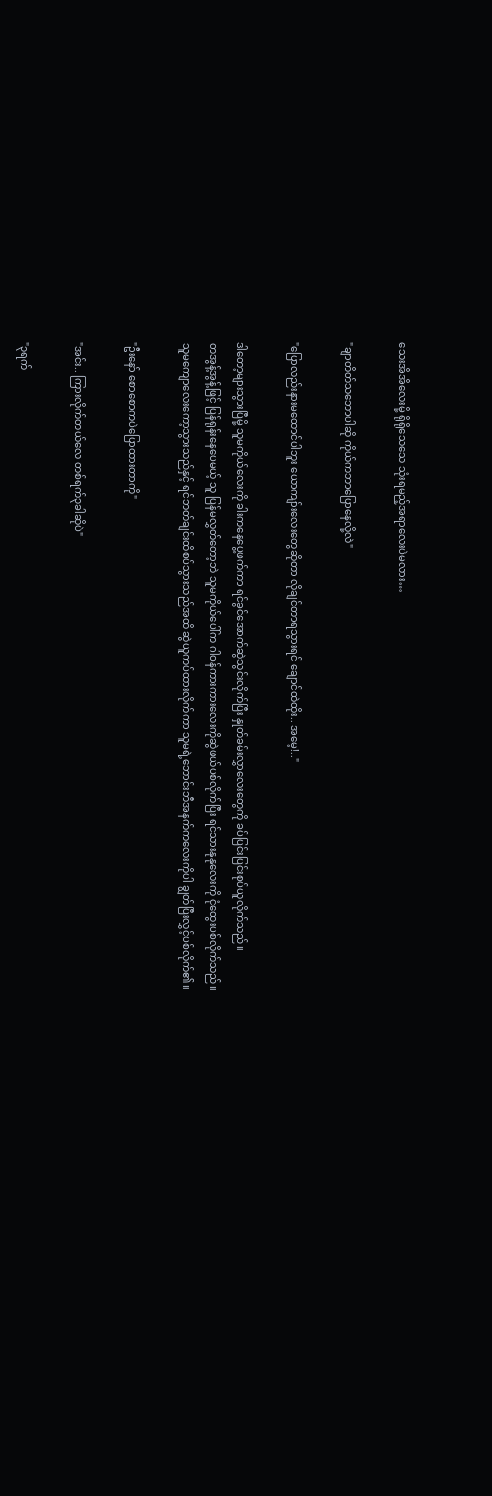သေးအိအိလေးမို့ ရိုရိုသေသေ သုံးရမည့်အရာလေးပဲမလား…

"ချာတိတ်သဘောပါဆို ကိုယ်ကဘာပြောနေလို့လဲ"

"ပြောလည်းနားမထောင်ပါဘူး ယောကျာ်းလေးတွေဆိုတာ လိုချင်တာရသွားရင် ချောင်ထဲထိုး.. အမေ့!.."

ဒါတော့များသွားပြီမို့ သူမကိုယ်လေးကို ခါးကနေပွေ့ဖက်ကာ ရင်ခွင်အောက်ဆွဲသွင်းလိုက်ပြီး နှုတ်ခမ်းလွှာလေးတွေကို ခပ်ပြင်းပြင်းစုပ်ယူလိုက်သည်။
တအွန့်အွန့်ဖြင့် ပြန်ရုန်းနေပေမယ့် သူ ပြန်မလွှတ်တော့ဘဲ သူမကိုယ်ပေါ်က ဂါဝန်ကားကားလေးကိုဆွဲဖယ်ပစ်လိုက်ပြီး ရင်သားနုနုလေးကို ငုံထွေးပစ်လိုက်သည်။
သူမကျောလေးကော့သွားသည်နှင့် ရင်ဘတ်ချင်းထိစပ်သွားသည်အထိ ဆွဲယူကပ်ထားလိုက်ကာ သူမရဲ့ဘောင်းဘီအနက်ကလေးကိုပါ ချွတ်ပြီးလွှင့်ပစ်လိုက်၏။

"ဦးနော် စောစောကပဲပြောထားတာကို"

"အင်း.. ကြားလိုက်တယ်လေ တစ်ရက်၃ခါဆိုပဲ"

"၃ရက်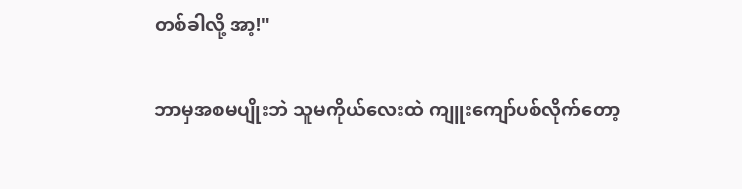တစ်ခါလို့ အာ့!"

ဘာမှအစမပျိုးဘဲ သူမကိုယ်လေးထဲ ကျူးကျော်ပစ်လိုက်တော့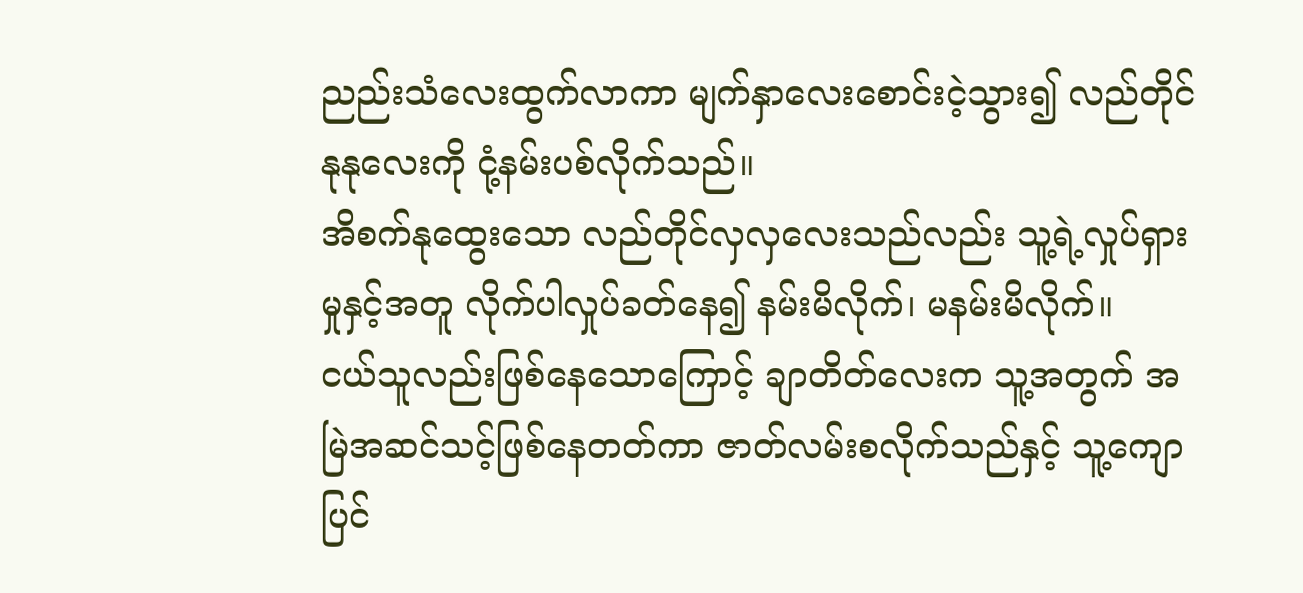ညည်းသံလေးထွက်လာကာ မျက်နှာလေးစောင်းငဲ့သွား၍ လည်တိုင်နုနုလေးကို ငုံ့နမ်းပစ်လိုက်သည်။
အိစက်နုထွေးသော လည်တိုင်လှလှလေးသည်လည်း သူ့ရဲ့လှုပ်ရှားမှုနှင့်အတူ လိုက်ပါလှုပ်ခတ်နေ၍ နမ်းမိလိုက်၊ မနမ်းမိလိုက်။
ငယ်သူလည်းဖြစ်နေသောကြောင့် ချာတိတ်လေးက သူ့အတွက် အမြဲအဆင်သင့်ဖြစ်နေတတ်ကာ ဇာတ်လမ်းစလိုက်သည်နှင့် သူ့ကျောပြင်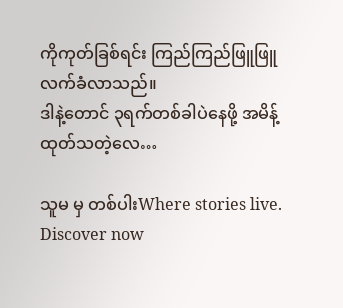ကိုကုတ်ခြစ်ရင်း ကြည်ကြည်ဖြူဖြူလက်ခံလာသည်။
ဒါနဲ့တောင် ၃ရက်တစ်ခါပဲနေဖို့ အမိန့်ထုတ်သတဲ့လေ…

သူမ မှ တစ်ပါးWhere stories live. Discover now